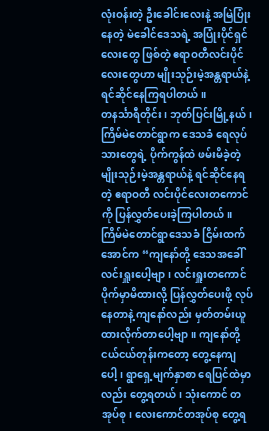လုံးဝန်းတဲ့ ဦးခေါင်းလေးနဲ့ အမြဲပြုံးနေတဲ့ မဲခေါင်ဒေသရဲ့ အပြုံးပိုင်ရှင်လေးတွေ ဖြစ်တဲ့ ဧရာဝတီလင်းပိုင်လေးတွေဟာ မျိုးသုဉ်းမဲ့အန္တရာယ်နဲ့ ရင်ဆိုင်နေကြရပါတယ်။
တနင်္သာရီတိုင်း၊ ဘုတ်ပြင်းမြို့နယ်၊ ကြိမ်မဲတောင်ရွာက ဒေသခံ ရေလုပ်သားတွေရဲ့ ပိုက်ကွန်ထဲ ဖမ်းမိခဲ့တဲ့ မျိုးသုဉ်းမဲ့အန္တရာယ်နဲ့ ရင်ဆိုင်နေရတဲ့ ဧရာဝတီ လင်းပိုင်လေးတကောင်ကို ပြန်လွှတ်ပေးခဲ့ကြပါတယ်။
ကြိမ်မဲတောင်ရွာဒေသခံ ငြိမ်းထက်အောင်က “ကျနော်တို့ ဒေသအခေါ် လင်းရှူးပေါ့ဗျာ၊ လင်းရှူးတကောင် ပိုက်မှာမိထားလို့ ပြန်လွှတ်ပေးဖို့ လုပ်နေတာနဲ့ ကျနော်လည်း မှတ်တမ်းယူထားလိုက်တာပေါ့ဗျာ။ ကျနော်တို့ ငယ်ငယ်တုန်းကတော့ တွေ့နေကျပေါ့၊ ရွာရှေ့မျက်နှာစာ ရေပြင်ထဲမှာလည်း တွေ့ရတယ်၊ သုံးကောင် တအုပ်စု၊ လေးကောင်တအုပ်စု တွေ့ရ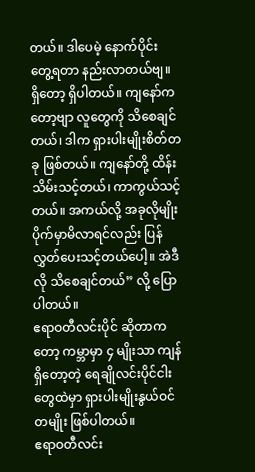တယ်။ ဒါပေမဲ့ နောက်ပိုင်း တွေ့ရတာ နည်းလာတယ်ဗျ။ ရှိတော့ ရှိပါတယ်။ ကျနော်ကတော့ဗျာ လူတွေကို သိစေချင်တယ်၊ ဒါက ရှားပါးမျိုးစိတ်တခု ဖြစ်တယ်။ ကျနော်တို့ ထိန်းသိမ်းသင့်တယ်၊ ကာကွယ်သင့်တယ်။ အကယ်လို့ အခုလိုမျိုး ပိုက်မှာမိလာရင်လည်း ပြန်လွှတ်ပေးသင့်တယ်ပေါ့။ အဲဒီလို သိစေချင်တယ်” လို့ ပြောပါတယ်။
ဧရာဝတီလင်းပိုင် ဆိုတာကတော့ ကမ္ဘာမှာ ၄ မျိုးသာ ကျန်ရှိတော့တဲ့ ရေချိုလင်းပိုင်ငါးတွေထဲမှာ ရှားပါးမျိုးနွယ်ဝင်တမျိုး ဖြစ်ပါတယ်။
ဧရာဝတီလင်း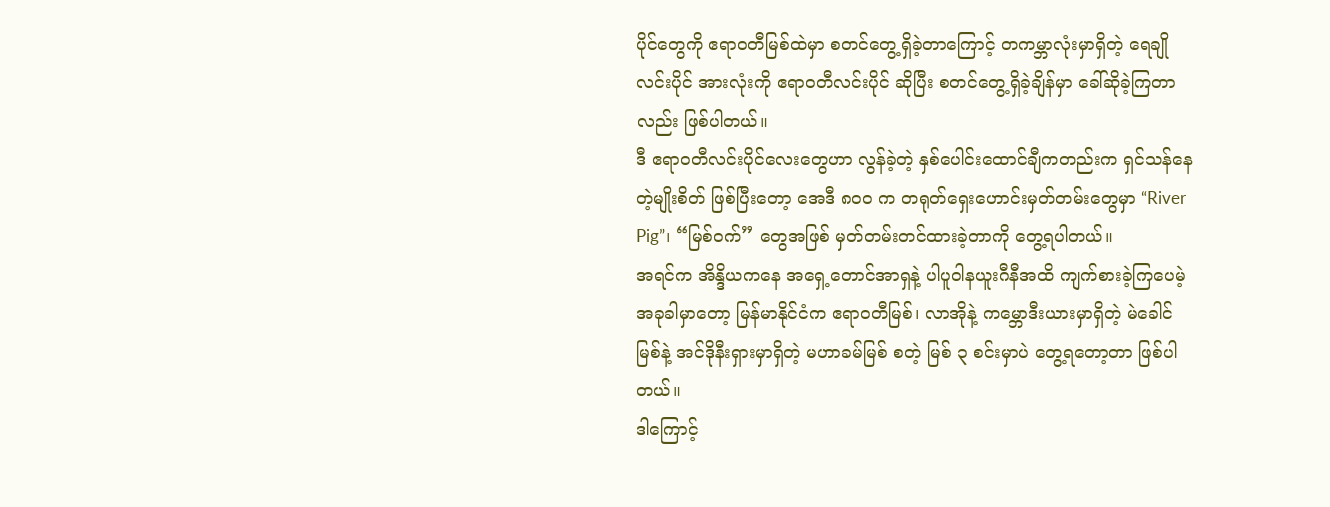ပိုင်တွေကို ဧရာဝတီမြစ်ထဲမှာ စတင်တွေ့ရှိခဲ့တာကြောင့် တကမ္ဘာလုံးမှာရှိတဲ့ ရေချိုလင်းပိုင် အားလုံးကို ဧရာဝတီလင်းပိုင် ဆိုပြီး စတင်တွေ့ရှိခဲ့ချိန်မှာ ခေါ်ဆိုခဲ့ကြတာလည်း ဖြစ်ပါတယ်။
ဒီ ဧရာဝတီလင်းပိုင်လေးတွေဟာ လွန်ခဲ့တဲ့ နှစ်ပေါင်းထောင်ချီကတည်းက ရှင်သန်နေတဲ့မျိုးစိတ် ဖြစ်ပြီးတော့ အေဒီ ၈၀၀ က တရုတ်ရှေးဟောင်းမှတ်တမ်းတွေမှာ “River Pig”၊ “မြစ်ဝက်” တွေအဖြစ် မှတ်တမ်းတင်ထားခဲ့တာကို တွေ့ရပါတယ်။
အရင်က အိန္ဒိယကနေ အရှေ့တောင်အာရှနဲ့ ပါပူဝါနယူးဂီနီအထိ ကျက်စားခဲ့ကြပေမဲ့ အခုခါမှာတော့ မြန်မာနိုင်ငံက ဧရာဝတီမြစ်၊ လာအိုနဲ့ ကမ္ဘောဒီးယားမှာရှိတဲ့ မဲခေါင်မြစ်နဲ့ အင်ဒိုနီးရှားမှာရှိတဲ့ မဟာခမ်မြစ် စတဲ့ မြစ် ၃ စင်းမှာပဲ တွေ့ရတော့တာ ဖြစ်ပါတယ်။
ဒါကြောင့်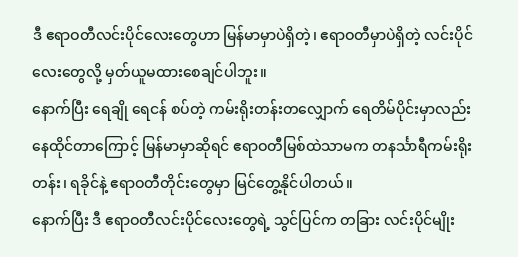ဒီ ဧရာဝတီလင်းပိုင်လေးတွေဟာ မြန်မာမှာပဲရှိတဲ့၊ ဧရာဝတီမှာပဲရှိတဲ့ လင်းပိုင်လေးတွေလို့ မှတ်ယူမထားစေချင်ပါဘူး။
နောက်ပြီး ရေချို ရေငန် စပ်တဲ့ ကမ်းရိုးတန်းတလျှောက် ရေတိမ်ပိုင်းမှာလည်း နေထိုင်တာကြောင့် မြန်မာမှာဆိုရင် ဧရာဝတီမြစ်ထဲသာမက တနင်္သာရီကမ်းရိုးတန်း၊ ရခိုင်နဲ့ ဧရာဝတီတိုင်းတွေမှာ မြင်တွေ့နိုင်ပါတယ်။
နောက်ပြီး ဒီ ဧရာဝတီလင်းပိုင်လေးတွေရဲ့ သွင်ပြင်က တခြား လင်းပိုင်မျိုး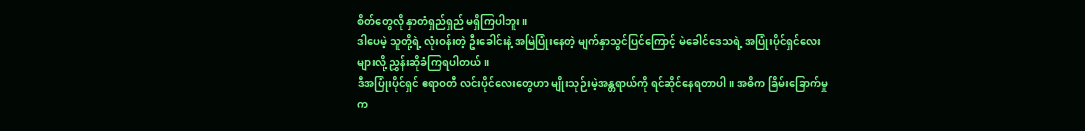စိတ်တွေလို နှာတံရှည်ရှည် မရှိကြပါဘူး။
ဒါပေမဲ့ သူတို့ရဲ့ လုံးဝန်းတဲ့ ဦးခေါင်းနဲ့ အမြဲပြုံးနေတဲ့ မျက်နှာသွင်ပြင်ကြောင့် မဲခေါင်ဒေသရဲ့ အပြုံးပိုင်ရှင်လေးများလို့ ညွှန်းဆိုခံကြရပါတယ်။
ဒီအပြုံးပိုင်ရှင် ဧရာဝတီ လင်းပိုင်လေးတွေဟာ မျိုးသုဉ်းမဲ့အန္တရာယ်ကို ရင်ဆိုင်နေရတာပါ။ အဓိက ခြိမ်းခြောက်မှုက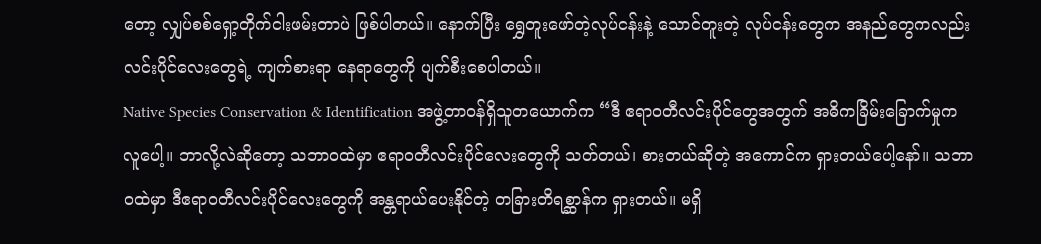တော့ လျှပ်စစ်ရှော့တိုက်ငါးဖမ်းတာပဲ ဖြစ်ပါတယ်။ နောက်ပြီး ရွှေတူးဖော်တဲ့လုပ်ငန်းနဲ့ သောင်တူးတဲ့ လုပ်ငန်းတွေက အနည်တွေကလည်း လင်းပိုင်လေးတွေရဲ့ ကျက်စားရာ နေရာတွေကို ပျက်စီးစေပါတယ်။
Native Species Conservation & Identification အဖွဲ့တာဝန်ရှိသူတယောက်က “ဒီ ဧရာဝတီလင်းပိုင်တွေအတွက် အဓိကခြိမ်းခြောက်မှုက လူပေါ့။ ဘာလို့လဲဆိုတော့ သဘာဝထဲမှာ ဧရာဝတီလင်းပိုင်လေးတွေကို သတ်တယ်၊ စားတယ်ဆိုတဲ့ အကောင်က ရှားတယ်ပေါ့နော်။ သဘာဝထဲမှာ ဒီဧရာဝတီလင်းပိုင်လေးတွေကို အန္တရာယ်ပေးနိုင်တဲ့ တခြားတိရစ္ဆာန်က ရှားတယ်။ မရှိ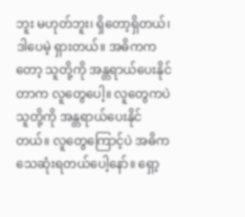ဘူး မဟုတ်ဘူး၊ ရှိတော့ရှိတယ်၊ ဒါပေမဲ့ ရှားတယ်။ အဓိကကတော့ သူတို့ကို အန္တရာယ်ပေးနိုင်တာက လူတွေပေါ့။ လူတွေကပဲ သူတို့ကို အန္တရာယ်ပေးနိုင်တယ်။ လူတွေကြောင့်ပဲ အဓိက သေဆုံးရတယ်ပေါ့နော်။ ရှော့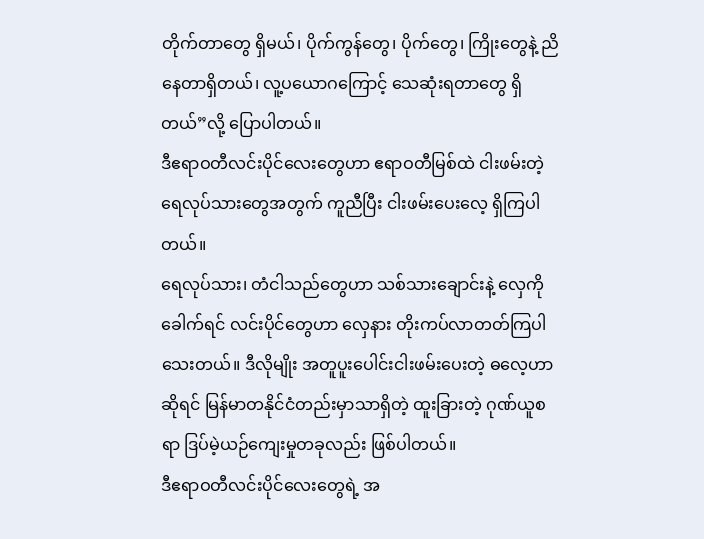တိုက်တာတွေ ရှိမယ်၊ ပိုက်ကွန်တွေ၊ ပိုက်တွေ၊ ကြိုးတွေနဲ့ ညိနေတာရှိတယ်၊ လူ့ပယောဂကြောင့် သေဆုံးရတာတွေ ရှိတယ်”လို့ ပြောပါတယ်။
ဒီဧရာဝတီလင်းပိုင်လေးတွေဟာ ဧရာဝတီမြစ်ထဲ ငါးဖမ်းတဲ့ ရေလုပ်သားတွေအတွက် ကူညီပြီး ငါးဖမ်းပေးလေ့ ရှိကြပါတယ်။
ရေလုပ်သား၊ တံငါသည်တွေဟာ သစ်သားချောင်းနဲ့ လှေကို ခေါက်ရင် လင်းပိုင်တွေဟာ လှေနား တိုးကပ်လာတတ်ကြပါသေးတယ်။ ဒီလိုမျိုး အတူပူးပေါင်းငါးဖမ်းပေးတဲ့ ဓလေ့ဟာဆိုရင် မြန်မာတနိုင်ငံတည်းမှာသာရှိတဲ့ ထူးခြားတဲ့ ဂုဏ်ယူစရာ ဒြပ်မဲ့ယဉ်ကျေးမှုတခုလည်း ဖြစ်ပါတယ်။
ဒီဧရာဝတီလင်းပိုင်လေးတွေရဲ့ အ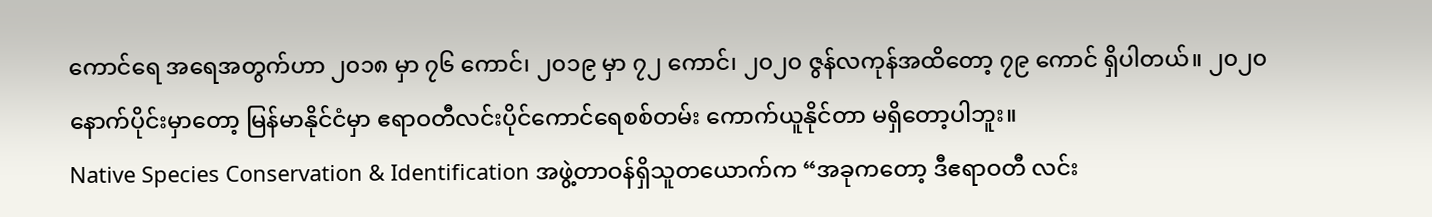ကောင်ရေ အရေအတွက်ဟာ ၂၀၁၈ မှာ ၇၆ ကောင်၊ ၂၀၁၉ မှာ ၇၂ ကောင်၊ ၂၀၂၀ ဇွန်လကုန်အထိတော့ ၇၉ ကောင် ရှိပါတယ်။ ၂၀၂၀ နောက်ပိုင်းမှာတော့ မြန်မာနိုင်ငံမှာ ဧရာဝတီလင်းပိုင်ကောင်ရေစစ်တမ်း ကောက်ယူနိုင်တာ မရှိတော့ပါဘူး။
Native Species Conservation & Identification အဖွဲ့တာဝန်ရှိသူတယောက်က “အခုကတော့ ဒီဧရာဝတီ လင်း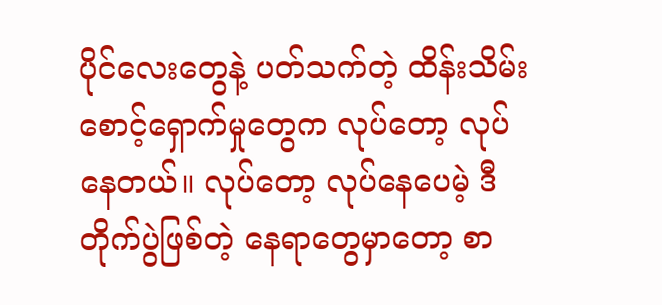ပိုင်လေးတွေနဲ့ ပတ်သက်တဲ့ ထိန်းသိမ်းစောင့်ရှောက်မှုတွေက လုပ်တော့ လုပ်နေတယ်။ လုပ်တော့ လုပ်နေပေမဲ့ ဒီ တိုက်ပွဲဖြစ်တဲ့ နေရာတွေမှာတော့ စာ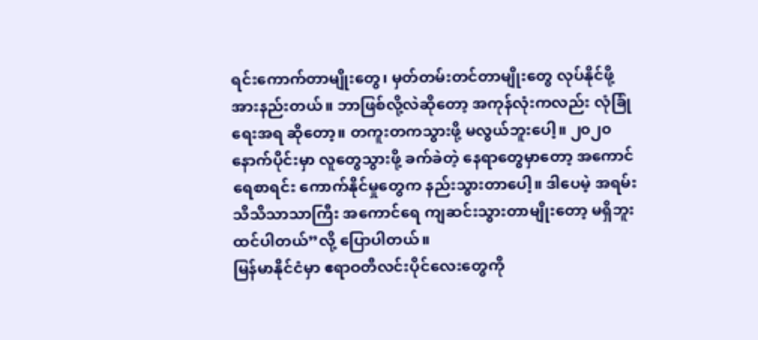ရင်းကောက်တာမျိုးတွေ၊ မှတ်တမ်းတင်တာမျိုးတွေ လုပ်နိုင်ဖို့ အားနည်းတယ်။ ဘာဖြစ်လို့လဲဆိုတော့ အကုန်လုံးကလည်း လုံခြုံရေးအရ ဆိုတော့။ တကူးတကသွားဖို့ မလွယ်ဘူးပေါ့။ ၂၀၂၀ နောက်ပိုင်းမှာ လူတွေသွားဖို့ ခက်ခဲတဲ့ နေရာတွေမှာတော့ အကောင်ရေစာရင်း ကောက်နိုင်မှုတွေက နည်းသွားတာပေါ့။ ဒါပေမဲ့ အရမ်းသိသိသာသာကြီး အကောင်ရေ ကျဆင်းသွားတာမျိုးတော့ မရှိဘူးထင်ပါတယ်”လို့ ပြောပါတယ်။
မြန်မာနိုင်ငံမှာ ဧရာဝတီလင်းပိုင်လေးတွေကို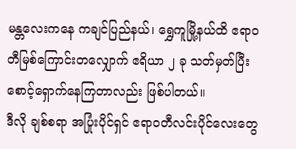မန္တလေးကနေ ကချင်ပြည်နယ်၊ ရွှေကူမြို့နယ်ထိ ဧရာဝတီမြစ်ကြောင်းတလျှောက် ဧရိယာ ၂ ခု သတ်မှတ်ပြီး စောင့်ရှောက်နေကြတာလည်း ဖြစ်ပါတယ်။
ဒီလို ချစ်စရာ အပြုံးပိုင်ရှင် ဧရာဝတီလင်းပိုင်လေးတွေ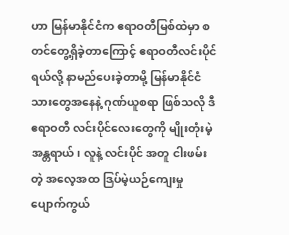ဟာ မြန်မာနိုင်ငံက ဧရာဝတီမြစ်ထဲမှာ စတင်တွေ့ရှိခဲ့တာကြောင့် ဧရာဝတီလင်းပိုင်ရယ်လို့ နာမည်ပေးခဲ့တာမို့ မြန်မာနိုင်ငံသားတွေအနေနဲ့ ဂုဏ်ယူစရာ ဖြစ်သလို ဒီဧရာဝတီ လင်းပိုင်လေးတွေကို မျိုးတုံးမဲ့အန္တရာယ်၊ လူနဲ့ လင်းပိုင် အတူ ငါးဖမ်းတဲ့ အလေ့အထ ဒြပ်မဲ့ယဉ်ကျေးမှု ပျောက်ကွယ်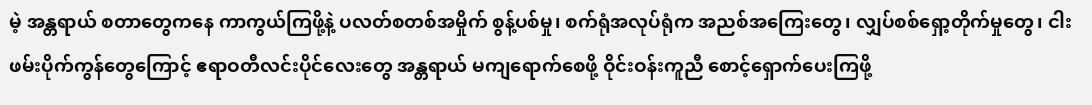မဲ့ အန္တရာယ် စတာတွေကနေ ကာကွယ်ကြဖို့နဲ့ ပလတ်စတစ်အမှိုက် စွန့်ပစ်မှု၊ စက်ရုံအလုပ်ရုံက အညစ်အကြေးတွေ၊ လျှပ်စစ်ရှော့တိုက်မှုတွေ၊ ငါးဖမ်းပိုက်ကွန်တွေကြောင့် ဧရာဝတီလင်းပိုင်လေးတွေ အန္တရာယ် မကျရောက်စေဖို့ ဝိုင်းဝန်းကူညီ စောင့်ရှောက်ပေးကြဖို့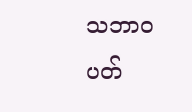သဘာဝပတ်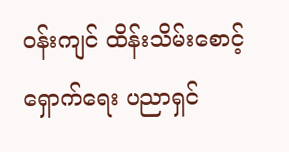ဝန်းကျင် ထိန်းသိမ်းစောင့်ရှောက်ရေး ပညာရှင်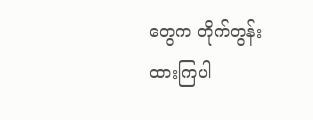တွေက တိုက်တွန်းထားကြပါ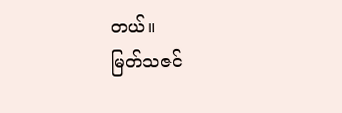တယ်။
မြတ်သဇင်